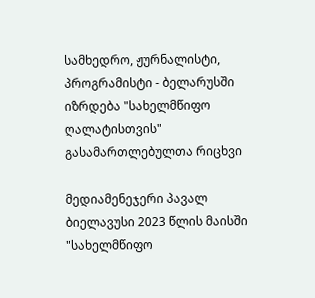სამხედრო, ჟურნალისტი, პროგრამისტი - ბელარუსში იზრდება "სახელმწიფო ღალატისთვის" გასამართლებულთა რიცხვი

მედიამენეჯერი პავალ ბიელავუსი 2023 წლის მაისში "სახელმწიფო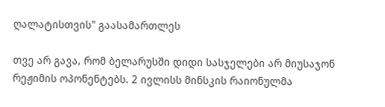ღალატისთვის" გაასამართლეს

თვე არ გავა, რომ ბელარუსში დიდი სასჯელები არ მიუსაჯონ რეჟიმის ოპონენტებს. 2 ივლისს მინსკის რაიონულმა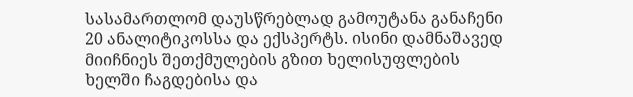სასამართლომ დაუსწრებლად გამოუტანა განაჩენი 20 ანალიტიკოსსა და ექსპერტს. ისინი დამნაშავედ მიიჩნიეს შეთქმულების გზით ხელისუფლების ხელში ჩაგდებისა და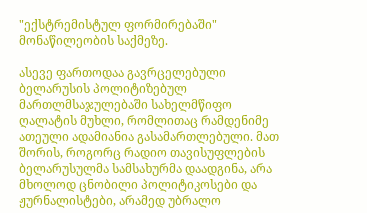"ექსტრემისტულ ფორმირებაში" მონაწილეობის საქმეზე.

ასევე ფართოდაა გავრცელებული ბელარუსის პოლიტიზებულ მართლმსაჯულებაში სახელმწიფო ღალატის მუხლი, რომლითაც რამდენიმე ათეული ადამიანია გასამართლებული. მათ შორის, როგორც რადიო თავისუფლების ბელარუსულმა სამსახურმა დაადგინა, არა მხოლოდ ცნობილი პოლიტიკოსები და ჟურნალისტები, არამედ უბრალო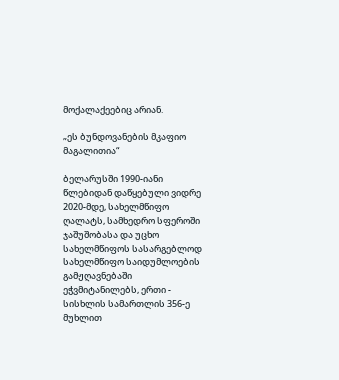მოქალაქეებიც არიან.

„ეს ბუნდოვანების მკაფიო მაგალითია“

ბელარუსში 1990-იანი წლებიდან დაწყებული ვიდრე 2020-მდე, სახელმწიფო ღალატს, სამხედრო სფეროში ჯაშუშობასა და უცხო სახელმწიფოს სასარგებლოდ სახელმწიფო საიდუმლოების გამჟღავნებაში ეჭვმიტანილებს, ერთი - სისხლის სამართლის 356-ე მუხლით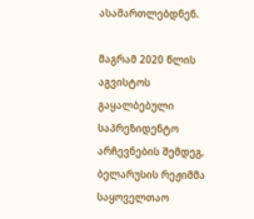ასამართლებდნენ.

მაგრამ 2020 წლის აგვისტოს გაყალბებული საპრეზიდენტო არჩევნების შემდეგ, ბელარუსის რეჟიმმა საყოველთაო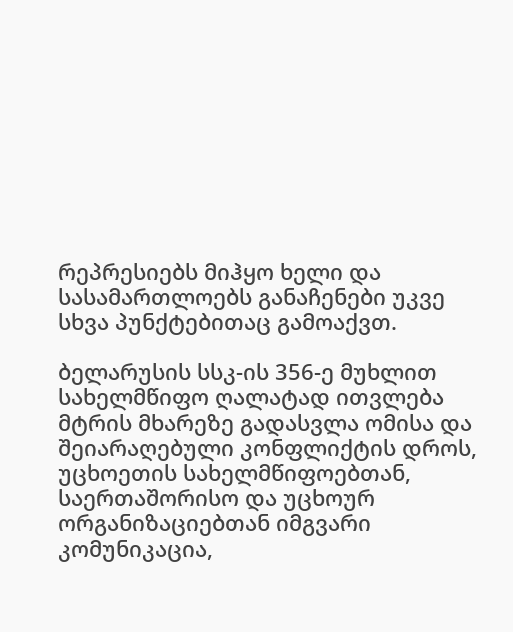რეპრესიებს მიჰყო ხელი და სასამართლოებს განაჩენები უკვე სხვა პუნქტებითაც გამოაქვთ.

ბელარუსის სსკ-ის 356-ე მუხლით სახელმწიფო ღალატად ითვლება მტრის მხარეზე გადასვლა ომისა და შეიარაღებული კონფლიქტის დროს, უცხოეთის სახელმწიფოებთან, საერთაშორისო და უცხოურ ორგანიზაციებთან იმგვარი კომუნიკაცია,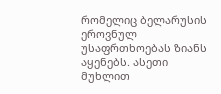რომელიც ბელარუსის ეროვნულ უსაფრთხოებას ზიანს აყენებს. ასეთი მუხლით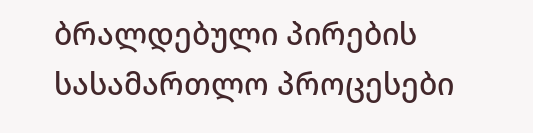ბრალდებული პირების სასამართლო პროცესები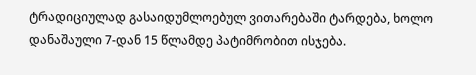ტრადიციულად გასაიდუმლოებულ ვითარებაში ტარდება, ხოლო დანაშაული 7-დან 15 წლამდე პატიმრობით ისჯება.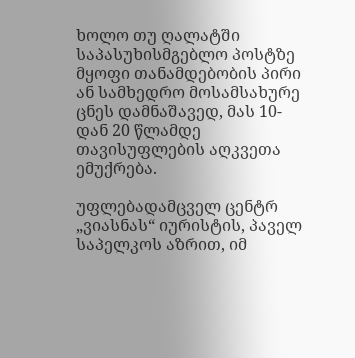ხოლო თუ ღალატში საპასუხისმგებლო პოსტზე მყოფი თანამდებობის პირი ან სამხედრო მოსამსახურე ცნეს დამნაშავედ, მას 10-დან 20 წლამდე თავისუფლების აღკვეთა ემუქრება.

უფლებადამცველ ცენტრ „ვიასნას“ იურისტის, პაველ საპელკოს აზრით, იმ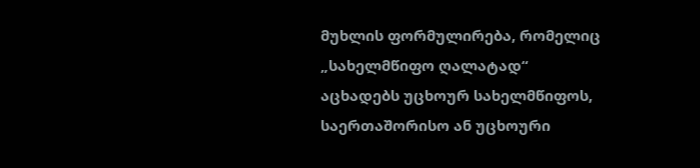მუხლის ფორმულირება, რომელიც „სახელმწიფო ღალატად“ აცხადებს უცხოურ სახელმწიფოს, საერთაშორისო ან უცხოური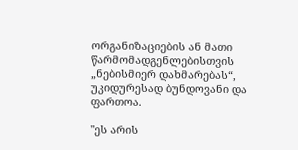ორგანიზაციების ან მათი წარმომადგენლებისთვის „ნებისმიერ დახმარებას“, უკიდურესად ბუნდოვანი და ფართოა.

"ეს არის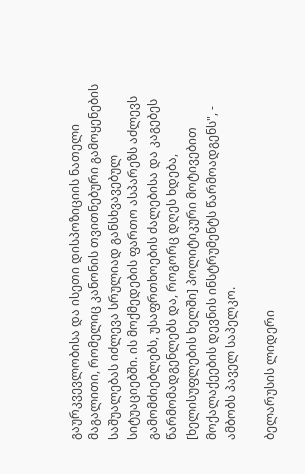გაურკვევლობისა და ისეთი დისპოზიციის ნათელი მაგალითი, რომელიც კანონის თვითნებური გამოყენების საშუალებას იძლევა სრულიად განსხვავებულ სიტუაციებში. ის მოქმედების ფართო ასპარეზს აძლევს გამომძიებლებს, უსაფრთხოების ძალებისა და კაგებეს წარმომადგენლებს და, როგორც დღეს ხდება, [ხელისუფლების ხელში] პოლიტიკური მოტივებით მოქალაქეების დევნის ინსტრუმენტს წარმოადგენს", - ამბობს პაველ საპელკო.

ბელარუსის ლიდერი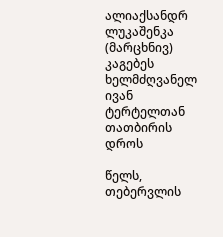ალიაქსანდრ ლუკაშენკა (მარცხნივ) კაგებეს ხელმძღვანელ ივან ტერტელთან თათბირის დროს

წელს, თებერვლის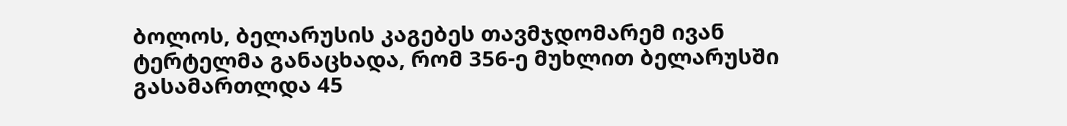ბოლოს, ბელარუსის კაგებეს თავმჯდომარემ ივან ტერტელმა განაცხადა, რომ 356-ე მუხლით ბელარუსში გასამართლდა 45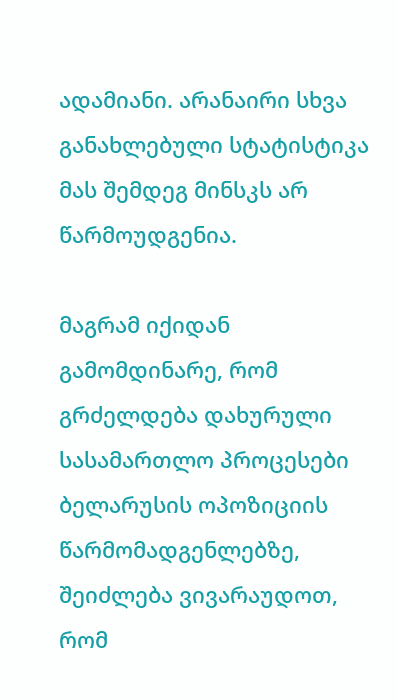ადამიანი. არანაირი სხვა განახლებული სტატისტიკა მას შემდეგ მინსკს არ წარმოუდგენია.

მაგრამ იქიდან გამომდინარე, რომ გრძელდება დახურული სასამართლო პროცესები ბელარუსის ოპოზიციის წარმომადგენლებზე, შეიძლება ვივარაუდოთ, რომ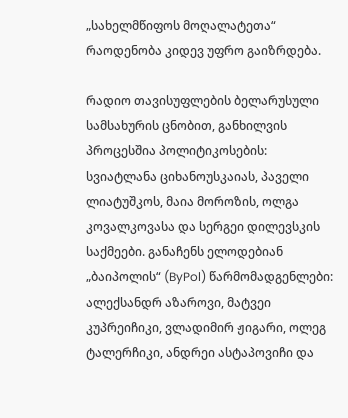„სახელმწიფოს მოღალატეთა“ რაოდენობა კიდევ უფრო გაიზრდება.

რადიო თავისუფლების ბელარუსული სამსახურის ცნობით, განხილვის პროცესშია პოლიტიკოსების: სვიატლანა ციხანოუსკაიას, პაველი ლიატუშკოს, მაია მოროზის, ოლგა კოვალკოვასა და სერგეი დილევსკის საქმეები. განაჩენს ელოდებიან „ბაიპოლის“ (ByPol) წარმომადგენლები: ალექსანდრ აზაროვი, მატვეი კუპრეიჩიკი, ვლადიმირ ჟიგარი, ოლეგ ტალერჩიკი, ანდრეი ასტაპოვიჩი და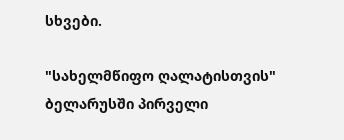სხვები.

"სახელმწიფო ღალატისთვის" ბელარუსში პირველი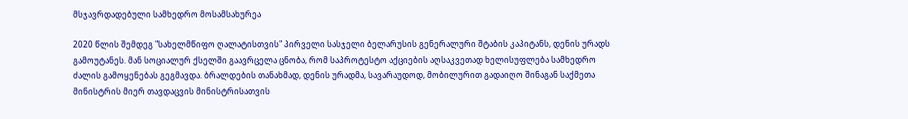მსჯავრდადებული სამხედრო მოსამსახურეა

2020 წლის შემდეგ "სახელმწიფო ღალატისთვის" პირველი სასჯელი ბელარუსის გენერალური შტაბის კაპიტანს, დენის ურადს გამოუტანეს. მან სოციალურ ქსელში გაავრცელა ცნობა, რომ საპროტესტო აქციების აღსაკვეთად ხელისუფლება სამხედრო ძალის გამოყენებას გეგმავდა. ბრალდების თანახმად, დენის ურადმა, სავარაუდოდ, მობილურით გადაიღო შინაგან საქმეთა მინისტრის მიერ თავდაცვის მინისტრისათვის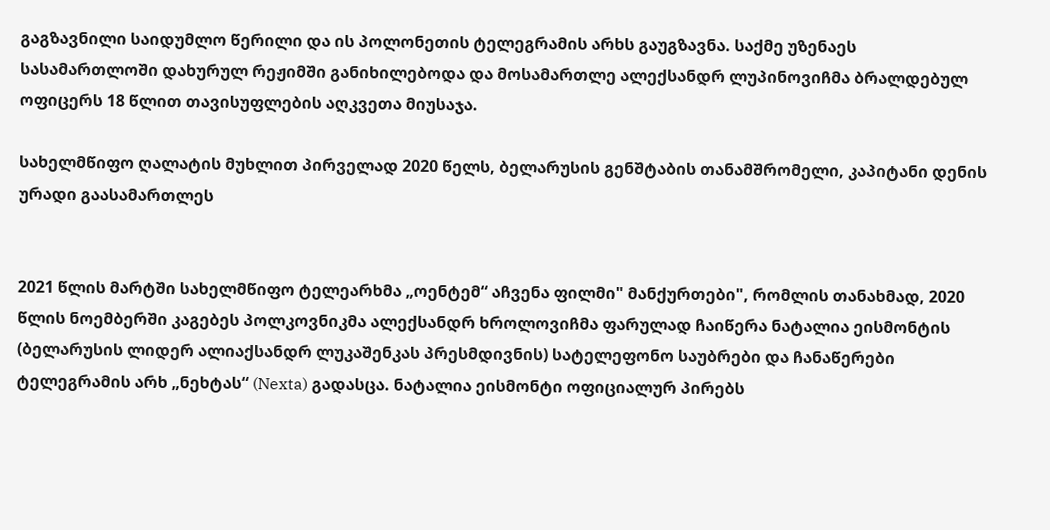გაგზავნილი საიდუმლო წერილი და ის პოლონეთის ტელეგრამის არხს გაუგზავნა. საქმე უზენაეს სასამართლოში დახურულ რეჟიმში განიხილებოდა და მოსამართლე ალექსანდრ ლუპინოვიჩმა ბრალდებულ ოფიცერს 18 წლით თავისუფლების აღკვეთა მიუსაჯა.

სახელმწიფო ღალატის მუხლით პირველად 2020 წელს, ბელარუსის გენშტაბის თანამშრომელი, კაპიტანი დენის ურადი გაასამართლეს


2021 წლის მარტში სახელმწიფო ტელეარხმა „ოენტემ“ აჩვენა ფილმი" მანქურთები", რომლის თანახმად, 2020 წლის ნოემბერში კაგებეს პოლკოვნიკმა ალექსანდრ ხროლოვიჩმა ფარულად ჩაიწერა ნატალია ეისმონტის (ბელარუსის ლიდერ ალიაქსანდრ ლუკაშენკას პრესმდივნის) სატელეფონო საუბრები და ჩანაწერები ტელეგრამის არხ „ნეხტას“ (Nexta) გადასცა. ნატალია ეისმონტი ოფიციალურ პირებს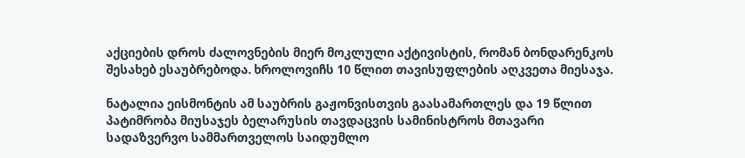აქციების დროს ძალოვნების მიერ მოკლული აქტივისტის, რომან ბონდარენკოს შესახებ ესაუბრებოდა. ხროლოვიჩს 10 წლით თავისუფლების აღკვეთა მიესაჯა.

ნატალია ეისმონტის ამ საუბრის გაჟონვისთვის გაასამართლეს და 19 წლით პატიმრობა მიუსაჯეს ბელარუსის თავდაცვის სამინისტროს მთავარი სადაზვერვო სამმართველოს საიდუმლო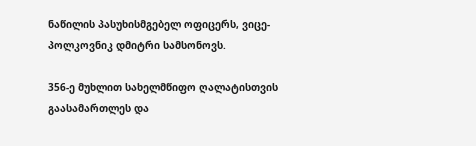ნაწილის პასუხისმგებელ ოფიცერს, ვიცე-პოლკოვნიკ დმიტრი სამსონოვს.

356-ე მუხლით სახელმწიფო ღალატისთვის გაასამართლეს და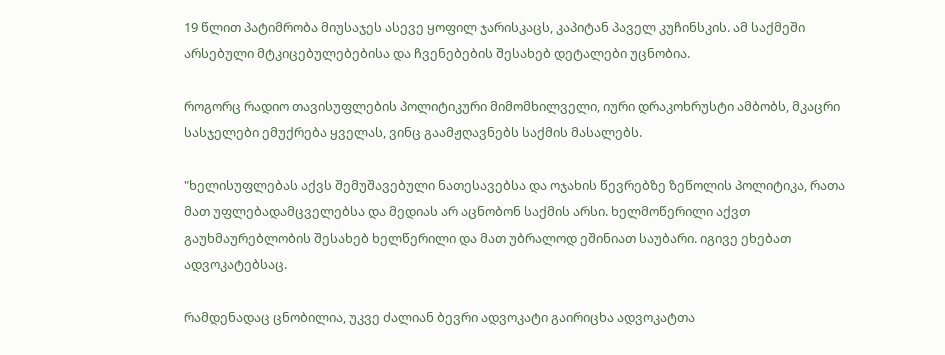19 წლით პატიმრობა მიუსაჯეს ასევე ყოფილ ჯარისკაცს, კაპიტან პაველ კუჩინსკის. ამ საქმეში არსებული მტკიცებულებებისა და ჩვენებების შესახებ დეტალები უცნობია.

როგორც რადიო თავისუფლების პოლიტიკური მიმომხილველი, იური დრაკოხრუსტი ამბობს, მკაცრი სასჯელები ემუქრება ყველას, ვინც გაამჟღავნებს საქმის მასალებს.

"ხელისუფლებას აქვს შემუშავებული ნათესავებსა და ოჯახის წევრებზე ზეწოლის პოლიტიკა, რათა მათ უფლებადამცველებსა და მედიას არ აცნობონ საქმის არსი. ხელმოწერილი აქვთ გაუხმაურებლობის შესახებ ხელწერილი და მათ უბრალოდ ეშინიათ საუბარი. იგივე ეხებათ ადვოკატებსაც.

რამდენადაც ცნობილია, უკვე ძალიან ბევრი ადვოკატი გაირიცხა ადვოკატთა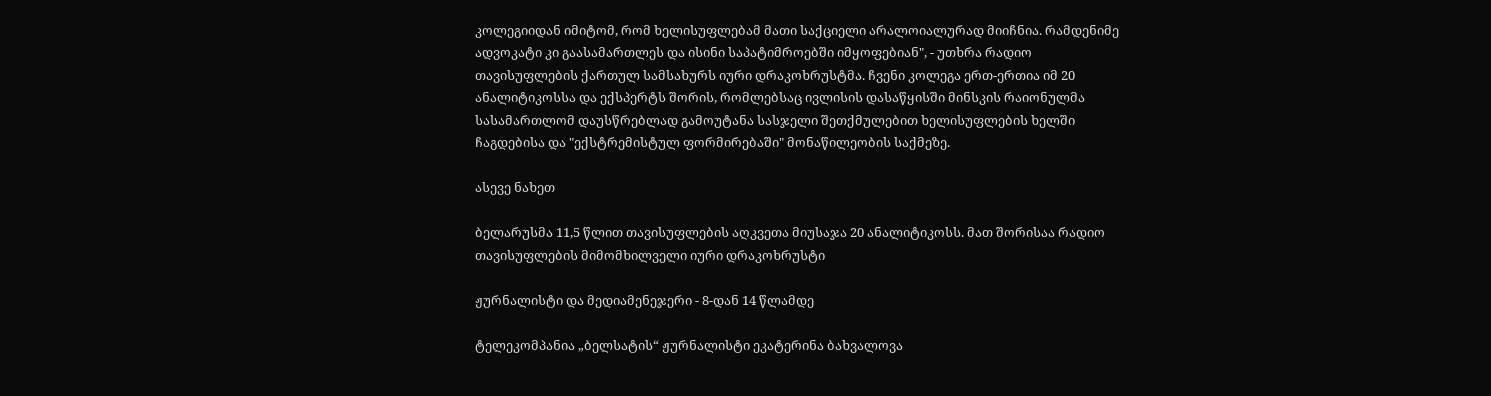კოლეგიიდან იმიტომ, რომ ხელისუფლებამ მათი საქციელი არალოიალურად მიიჩნია. რამდენიმე ადვოკატი კი გაასამართლეს და ისინი საპატიმროებში იმყოფებიან", - უთხრა რადიო თავისუფლების ქართულ სამსახურს იური დრაკოხრუსტმა. ჩვენი კოლეგა ერთ-ერთია იმ 20 ანალიტიკოსსა და ექსპერტს შორის, რომლებსაც ივლისის დასაწყისში მინსკის რაიონულმა სასამართლომ დაუსწრებლად გამოუტანა სასჯელი შეთქმულებით ხელისუფლების ხელში ჩაგდებისა და "ექსტრემისტულ ფორმირებაში" მონაწილეობის საქმეზე.

ასევე ნახეთ

ბელარუსმა 11,5 წლით თავისუფლების აღკვეთა მიუსაჯა 20 ანალიტიკოსს. მათ შორისაა რადიო თავისუფლების მიმომხილველი იური დრაკოხრუსტი

ჟურნალისტი და მედიამენეჯერი - 8-დან 14 წლამდე

ტელეკომპანია „ბელსატის“ ჟურნალისტი ეკატერინა ბახვალოვა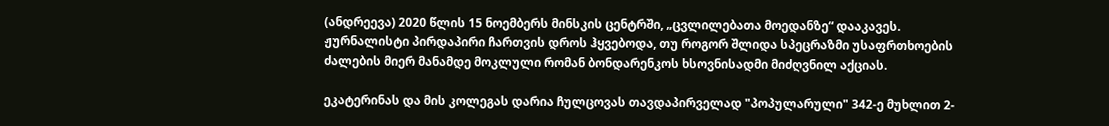(ანდრეევა) 2020 წლის 15 ნოემბერს მინსკის ცენტრში, „ცვლილებათა მოედანზე“ დააკავეს. ჟურნალისტი პირდაპირი ჩართვის დროს ჰყვებოდა, თუ როგორ შლიდა სპეცრაზმი უსაფრთხოების ძალების მიერ მანამდე მოკლული რომან ბონდარენკოს ხსოვნისადმი მიძღვნილ აქციას.

ეკატერინას და მის კოლეგას დარია ჩულცოვას თავდაპირველად "პოპულარული" 342-ე მუხლით 2-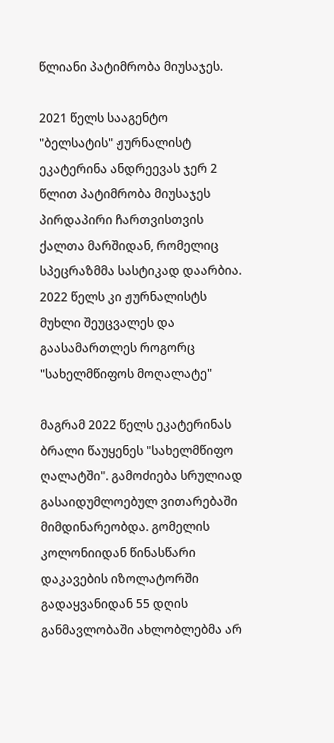წლიანი პატიმრობა მიუსაჯეს.

2021 წელს სააგენტო "ბელსატის" ჟურნალისტ ეკატერინა ანდრეევას ჯერ 2 წლით პატიმრობა მიუსაჯეს პირდაპირი ჩართვისთვის ქალთა მარშიდან, რომელიც სპეცრაზმმა სასტიკად დაარბია. 2022 წელს კი ჟურნალისტს მუხლი შეუცვალეს და გაასამართლეს როგორც "სახელმწიფოს მოღალატე"

მაგრამ 2022 წელს ეკატერინას ბრალი წაუყენეს "სახელმწიფო ღალატში". გამოძიება სრულიად გასაიდუმლოებულ ვითარებაში მიმდინარეობდა. გომელის კოლონიიდან წინასწარი დაკავების იზოლატორში გადაყვანიდან 55 დღის განმავლობაში ახლობლებმა არ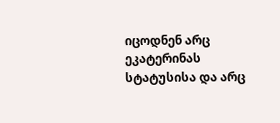იცოდნენ არც ეკატერინას სტატუსისა და არც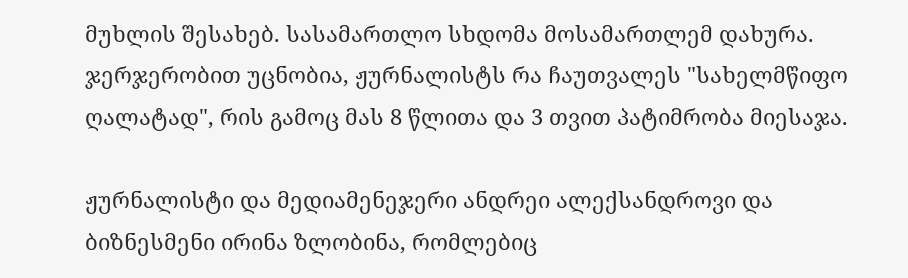მუხლის შესახებ. სასამართლო სხდომა მოსამართლემ დახურა. ჯერჯერობით უცნობია, ჟურნალისტს რა ჩაუთვალეს "სახელმწიფო ღალატად", რის გამოც მას 8 წლითა და 3 თვით პატიმრობა მიესაჯა.

ჟურნალისტი და მედიამენეჯერი ანდრეი ალექსანდროვი და ბიზნესმენი ირინა ზლობინა, რომლებიც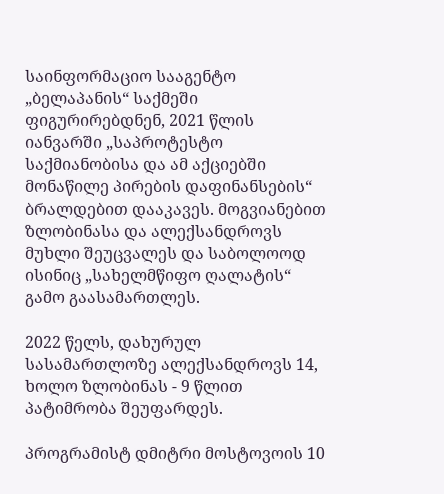საინფორმაციო სააგენტო „ბელაპანის“ საქმეში ფიგურირებდნენ, 2021 წლის იანვარში „საპროტესტო საქმიანობისა და ამ აქციებში მონაწილე პირების დაფინანსების“ ბრალდებით დააკავეს. მოგვიანებით ზლობინასა და ალექსანდროვს მუხლი შეუცვალეს და საბოლოოდ ისინიც „სახელმწიფო ღალატის“ გამო გაასამართლეს.

2022 წელს, დახურულ სასამართლოზე ალექსანდროვს 14, ხოლო ზლობინას - 9 წლით პატიმრობა შეუფარდეს.

პროგრამისტ დმიტრი მოსტოვოის 10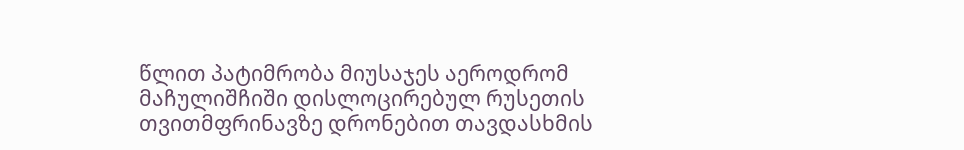წლით პატიმრობა მიუსაჯეს აეროდრომ მაჩულიშჩიში დისლოცირებულ რუსეთის თვითმფრინავზე დრონებით თავდასხმის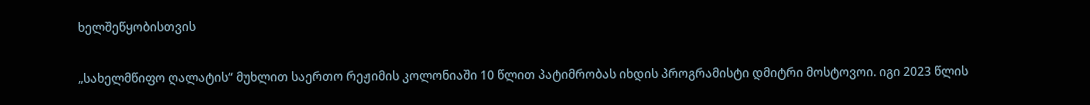ხელშეწყობისთვის

„სახელმწიფო ღალატის“ მუხლით საერთო რეჟიმის კოლონიაში 10 წლით პატიმრობას იხდის პროგრამისტი დმიტრი მოსტოვოი. იგი 2023 წლის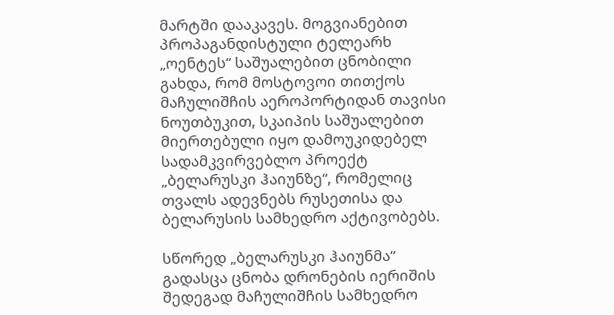მარტში დააკავეს. მოგვიანებით პროპაგანდისტული ტელეარხ „ოენტეს“ საშუალებით ცნობილი გახდა, რომ მოსტოვოი თითქოს მაჩულიშჩის აეროპორტიდან თავისი ნოუთბუკით, სკაიპის საშუალებით მიერთებული იყო დამოუკიდებელ სადამკვირვებლო პროექტ „ბელარუსკი ჰაიუნზე“, რომელიც თვალს ადევნებს რუსეთისა და ბელარუსის სამხედრო აქტივობებს.

სწორედ „ბელარუსკი ჰაიუნმა“ გადასცა ცნობა დრონების იერიშის შედეგად მაჩულიშჩის სამხედრო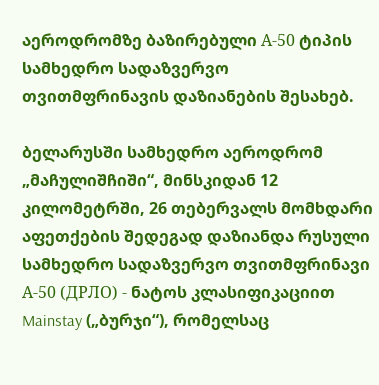აეროდრომზე ბაზირებული А-50 ტიპის სამხედრო სადაზვერვო თვითმფრინავის დაზიანების შესახებ.

ბელარუსში სამხედრო აეროდრომ „მაჩულიშჩიში“, მინსკიდან 12 კილომეტრში, 26 თებერვალს მომხდარი აფეთქების შედეგად დაზიანდა რუსული სამხედრო სადაზვერვო თვითმფრინავი А-50 (ДРЛО) - ნატოს კლასიფიკაციით Mainstay („ბურჯი“), რომელსაც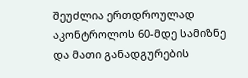შეუძლია ერთდროულად აკონტროლოს 60-მდე სამიზნე და მათი განადგურების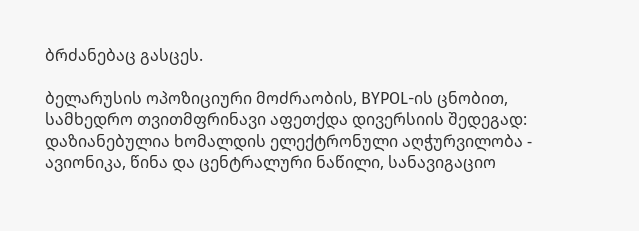ბრძანებაც გასცეს.

ბელარუსის ოპოზიციური მოძრაობის, BYPOL-ის ცნობით, სამხედრო თვითმფრინავი აფეთქდა დივერსიის შედეგად: დაზიანებულია ხომალდის ელექტრონული აღჭურვილობა - ავიონიკა, წინა და ცენტრალური ნაწილი, სანავიგაციო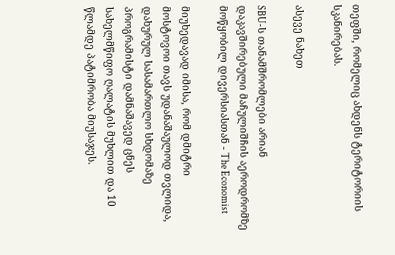თეფში, რომელიც ახდენს ტერიტორიის სკანირებას.

ასევე ნახეთ

SBU-ს თანამშრომლები არიან დაკავშირებული მაჩულიშჩის აეროდრომზე მოწყობილ დივერსიასთან - The Economist

მიუხედავად იმისა, რომ დმიტრი მოსტოვოი თავს უდანაშაულოდ თვლიდა, დახურულ სასამართლო სხდომაზე პროგრამისტი დამნაშავედ ცნეს სახელმწიფო ღალატის მუხლით და 10 წლამდე პატიმრობა მიუსაჯეს.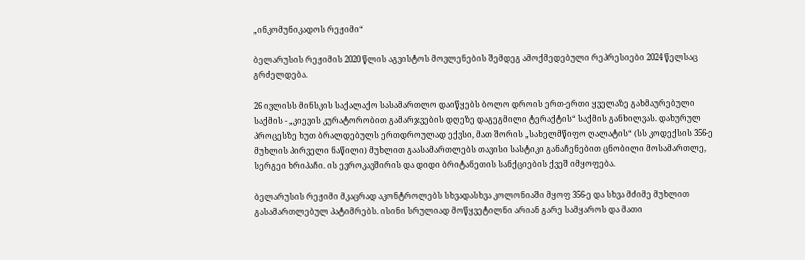„ინკომუნიკადოს რეჟიმი“

ბელარუსის რეჟიმის 2020 წლის აგვისტოს მოვლენების შემდეგ ამოქმედებული რეპრესიები 2024 წელსაც გრძელდება.

26 ივლისს მინსკის საქალაქო სასამართლო დაიწყებს ბოლო დროის ერთ-ერთი ყველაზე გახმაურებული საქმის - „კიევის კურატორობით გამარჯვების დღეზე დაგეგმილი ტერაქტის“ საქმის განხილვას. დახურულ პროცესზე ხუთ ბრალდებულს ერთდროულად ექვსი, მათ შორის „სახელმწიფო ღალატის“ (სს კოდექსის 356-ე მუხლის პირველი ნაწილი) მუხლით გაასამართლებს თავისი სასტიკი განაჩენებით ცნობილი მოსამართლე, სერგეი ხრიპაჩი. ის ევროკავშირის და დიდი ბრიტანეთის სანქციების ქვეშ იმყოფება.

ბელარუსის რეჟიმი მკაცრად აკონტროლებს სხვადასხვა კოლონიაში მყოფ 356-ე და სხვა მძიმე მუხლით გასამართლებულ პატიმრებს. ისინი სრულიად მოწყვეტილნი არიან გარე სამყაროს და მათი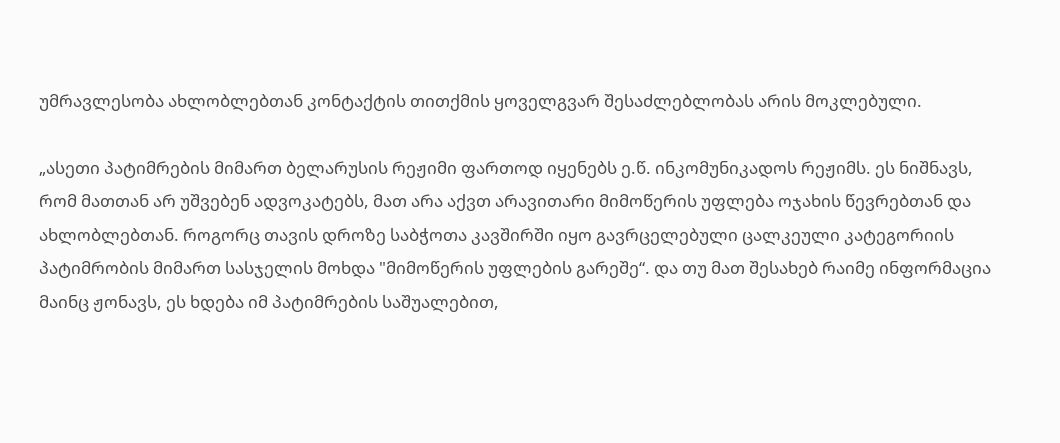უმრავლესობა ახლობლებთან კონტაქტის თითქმის ყოველგვარ შესაძლებლობას არის მოკლებული.

„ასეთი პატიმრების მიმართ ბელარუსის რეჟიმი ფართოდ იყენებს ე.წ. ინკომუნიკადოს რეჟიმს. ეს ნიშნავს, რომ მათთან არ უშვებენ ადვოკატებს, მათ არა აქვთ არავითარი მიმოწერის უფლება ოჯახის წევრებთან და ახლობლებთან. როგორც თავის დროზე საბჭოთა კავშირში იყო გავრცელებული ცალკეული კატეგორიის პატიმრობის მიმართ სასჯელის მოხდა "მიმოწერის უფლების გარეშე“. და თუ მათ შესახებ რაიმე ინფორმაცია მაინც ჟონავს, ეს ხდება იმ პატიმრების საშუალებით,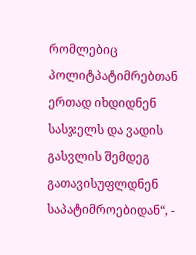რომლებიც პოლიტპატიმრებთან ერთად იხდიდნენ სასჯელს და ვადის გასვლის შემდეგ გათავისუფლდნენ საპატიმროებიდან“, -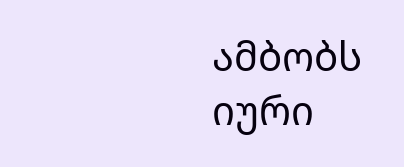ამბობს იური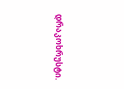დრაკოხრუსტი.